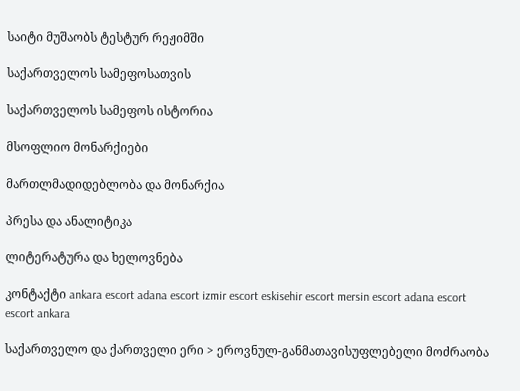საიტი მუშაობს ტესტურ რეჟიმში

საქართველოს სამეფოსათვის

საქართველოს სამეფოს ისტორია

მსოფლიო მონარქიები

მართლმადიდებლობა და მონარქია

პრესა და ანალიტიკა

ლიტერატურა და ხელოვნება

კონტაქტი ankara escort adana escort izmir escort eskisehir escort mersin escort adana escort escort ankara

საქართველო და ქართველი ერი > ეროვნულ-განმათავისუფლებელი მოძრაობა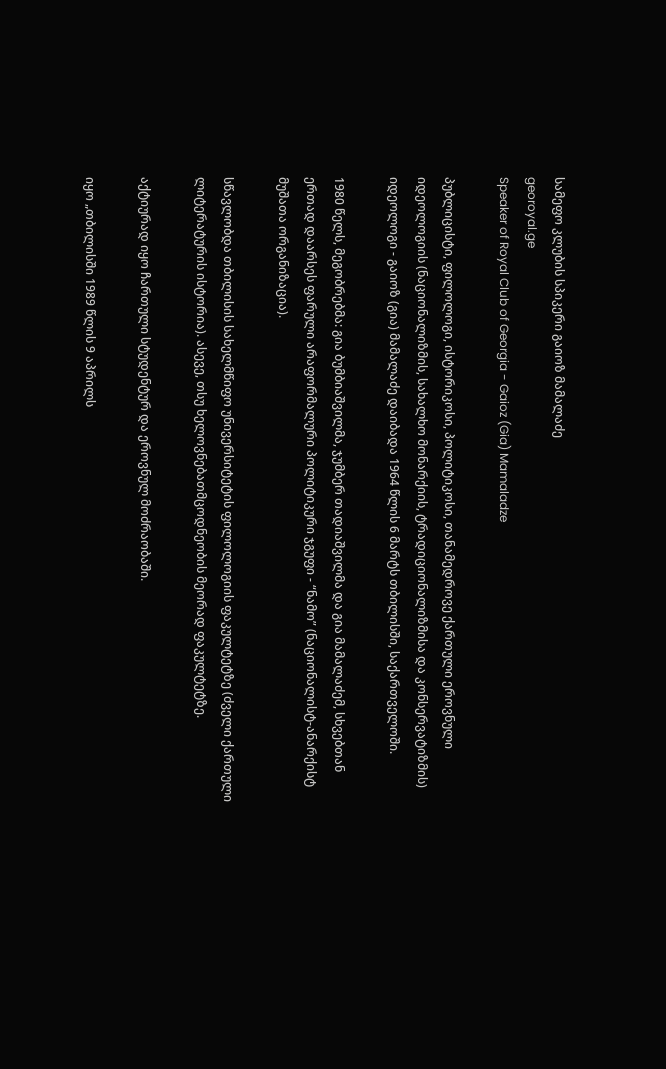სამეფო კლუბის სპიკერი გაიოზ მამალაძე
georoyal.ge
Speaker of Royal Club of Georgia - Gaioz (Gia) Mamaladze

პუბლიცისტი, ფილოლოგი, ისტორიკოსი, პოლიტიკოსი, თანამედროვე ქართული ეროვნული იდეოლოგიის (ნაციონალიზმის, სახალხო მონარქიის, ტრადიციონალიზმისა და კონსერვატიზმის) იდეოლოგი - გაიოზ (გია) მამალაძე დაიბადა 1964 წლის 6 მარტს თბილისში, საქართველოში.

1980 წელს, მეგობრებმა: გია ბუმბიაშვილმა, ჯუმბერ თადიაშვილმა და გია მამალაძემ, სხვებთან ერთად დაარსეს ფარული არაფორმალური პოლიტიკური ჯგუფი - “ნამო” (ნაციონალისტ-ანარქისტ მუშათა ორგანიზაცია).

სწავლობდა თბილისის სახელმწიფო უნივერსიტეტის ფილოლოგიის ფაკულტეტზე (ძველი ქართული ლიტერატურის ისტორია). ასევე, თსუ ხელოვნებათმცოდნეობის მეორად ფაკულტეტზე.

აქტიურად იყო ჩართული სტუდენტურ და ეროვნულ მოძრაობაში.

იყო „თბილისში 1989 წლის 9 აპრილს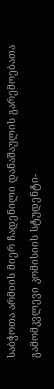საბჭოთა არმიის მიერ ჩადენილი დანაშაულის გარემოებათა გამომკვლევი კომისიის სტუდენტი-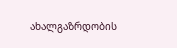ახალგაზრდობის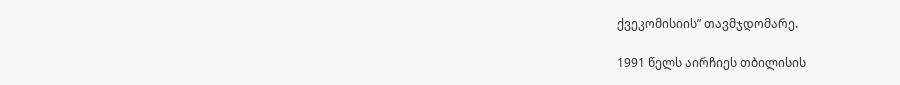ქვეკომისიის” თავმჯდომარე.

1991 წელს აირჩიეს თბილისის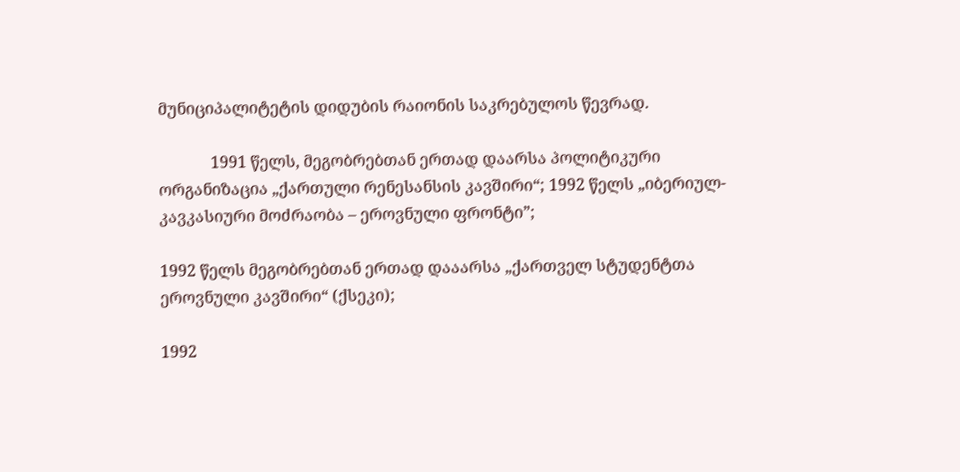მუნიციპალიტეტის დიდუბის რაიონის საკრებულოს წევრად.

             1991 წელს, მეგობრებთან ერთად დაარსა პოლიტიკური ორგანიზაცია „ქართული რენესანსის კავშირი“; 1992 წელს „იბერიულ-კავკასიური მოძრაობა – ეროვნული ფრონტი”;

1992 წელს მეგობრებთან ერთად დააარსა „ქართველ სტუდენტთა ეროვნული კავშირი“ (ქსეკი);

1992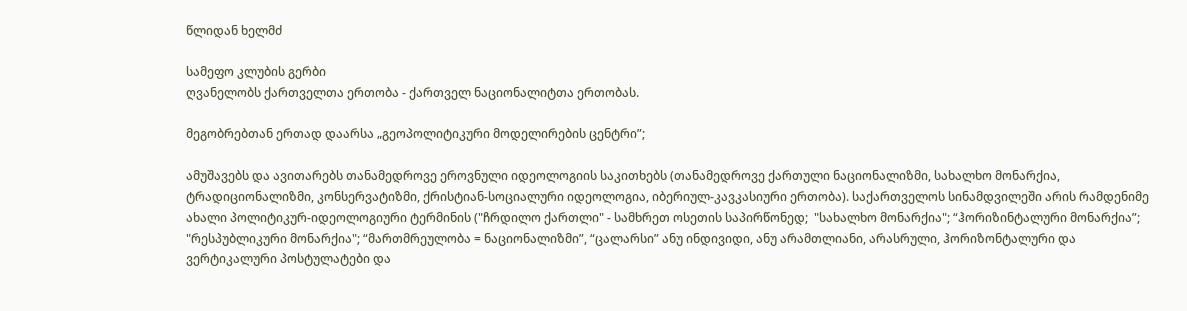წლიდან ხელმძ

სამეფო კლუბის გერბი
ღვანელობს ქართველთა ერთობა - ქართველ ნაციონალიტთა ერთობას.

მეგობრებთან ერთად დაარსა „გეოპოლიტიკური მოდელირების ცენტრი”;

ამუშავებს და ავითარებს თანამედროვე ეროვნული იდეოლოგიის საკითხებს (თანამედროვე ქართული ნაციონალიზმი, სახალხო მონარქია, ტრადიციონალიზმი, კონსერვატიზმი, ქრისტიან-სოციალური იდეოლოგია, იბერიულ-კავკასიური ერთობა). საქართველოს სინამდვილეში არის რამდენიმე ახალი პოლიტიკურ-იდეოლოგიური ტერმინის ("ჩრდილო ქართლი" - სამხრეთ ოსეთის საპირწონედ;  "სახალხო მონარქია"; “ჰორიზინტალური მონარქია”; "რესპუბლიკური მონარქია"; “მართმრეულობა = ნაციონალიზმი”, “ცალარსი” ანუ ინდივიდი, ანუ არამთლიანი, არასრული, ჰორიზონტალური და ვერტიკალური პოსტულატები და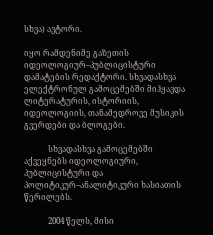სხვა) ავტორი.

იყო რამდენიმე გაზეთის იდეოლოგიურ–პუბლიცისტური დამატების რედაქტორი. სხვადასხვა ელექტრონულ გამოცემებში მიჰყავდა ლიტერატურის, ისტორიის, იდეოლოგიის, თანამედროვე მუსიკის გვერდები და ბლოგები.

            სხვადასხვა გამოცემებში აქვეყნებს იდეოლოგიური, პუბლიცისტური და პოლიტიკურ–ანალიტიკური ხასიათის წერილებს.

            2004 წელს, მისი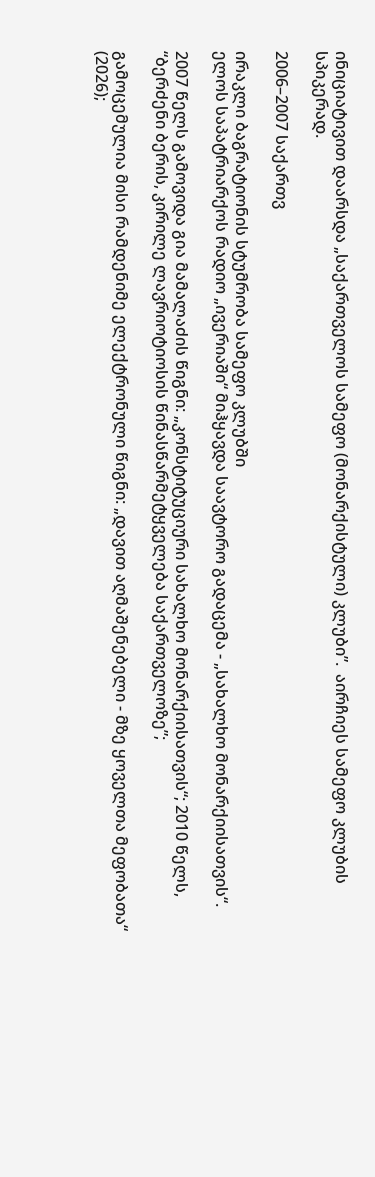ინიციატივით დაარსდა „საქართველოს სამეფო (მონარქისტული) კლუბი”.  აირჩიეს სამეფო კლუბის სპიკერად.

2006–2007 საქართვ

ირაკლი ბაგრატიონის სტუმრობა სამეფო კლუბში
ელოს საპატრიარქოს რადიო „ივერიაში“ მიჰყავდა საავტორო გადაცემა - „სახალხო მონარქიისათვის“.

2007 წელს გამოვიდა გია მამალაძის წიგნი: „კონსტიტუციური სახალხო მონარქიისათვის“; 2010 წელს, “ბერძენი ბერის, კირილე ლავრიოტიოსის წინასწარმეტყველება საქართველოზე”;

გამოცემულია მისი რამდენიმე ელექტრონული წიგნი: „დავით აღმაშენებელი - მზე ყოველთა მეფობათა“ (2026);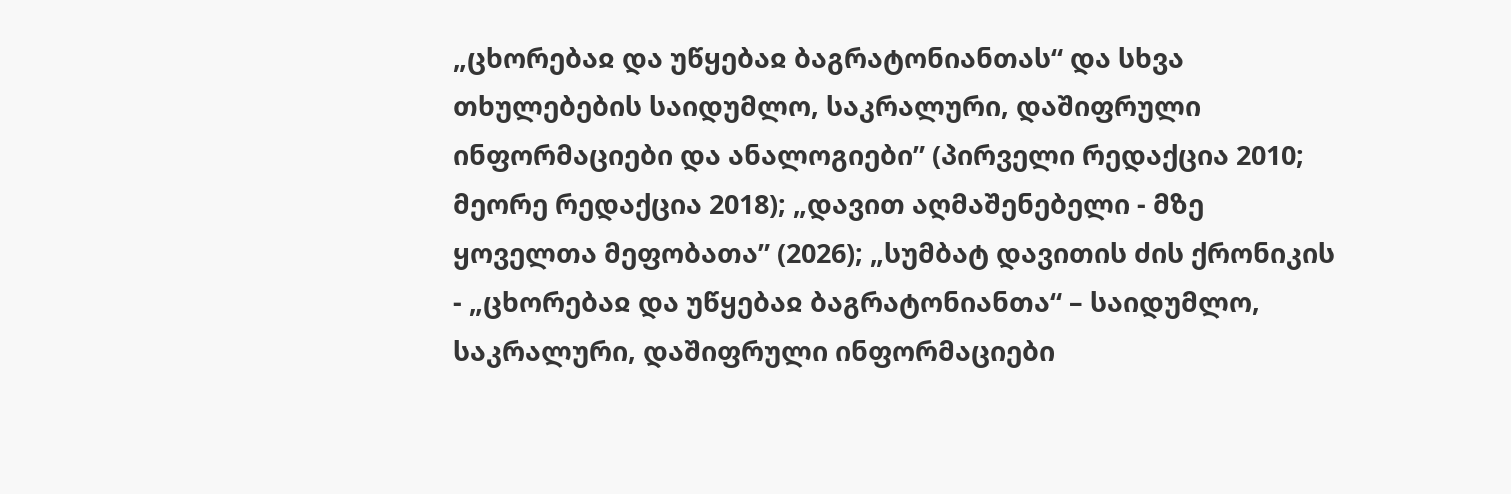„ცხორებაჲ და უწყებაჲ ბაგრატონიანთას“ და სხვა თხულებების საიდუმლო, საკრალური, დაშიფრული ინფორმაციები და ანალოგიები” (პირველი რედაქცია 2010; მეორე რედაქცია 2018); „დავით აღმაშენებელი - მზე ყოველთა მეფობათა” (2026); „სუმბატ დავითის ძის ქრონიკის - „ცხორებაჲ და უწყებაჲ ბაგრატონიანთა“ – საიდუმლო, საკრალური, დაშიფრული ინფორმაციები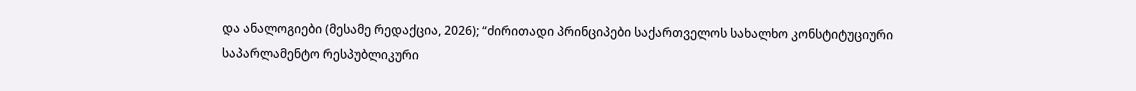და ანალოგიები (მესამე რედაქცია, 2026); “ძირითადი პრინციპები საქართველოს სახალხო კონსტიტუციური საპარლამენტო რესპუბლიკური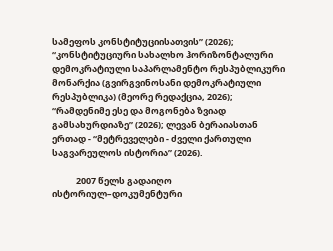სამეფოს კონსტიტუციისათვის” (2026); “კონსტიტუციური სახალხო ჰორიზონტალური დემოკრატიული საპარლამენტო რესპუბლიკური მონარქია (გვირგვინოსანი დემოკრატიული რესპუბლიკა) (მეორე რედაქცია, 2026); “რამდენიმე ესე და მოგონება ზვიად გამსახურდიაზე” (2026); ლევან ბერაიასთან ერთად - “მეტრეველები - ძველი ქართული საგვარეულოს ისტორია” (2026).

            2007 წელს გადაიღო ისტორიულ–დოკუმენტური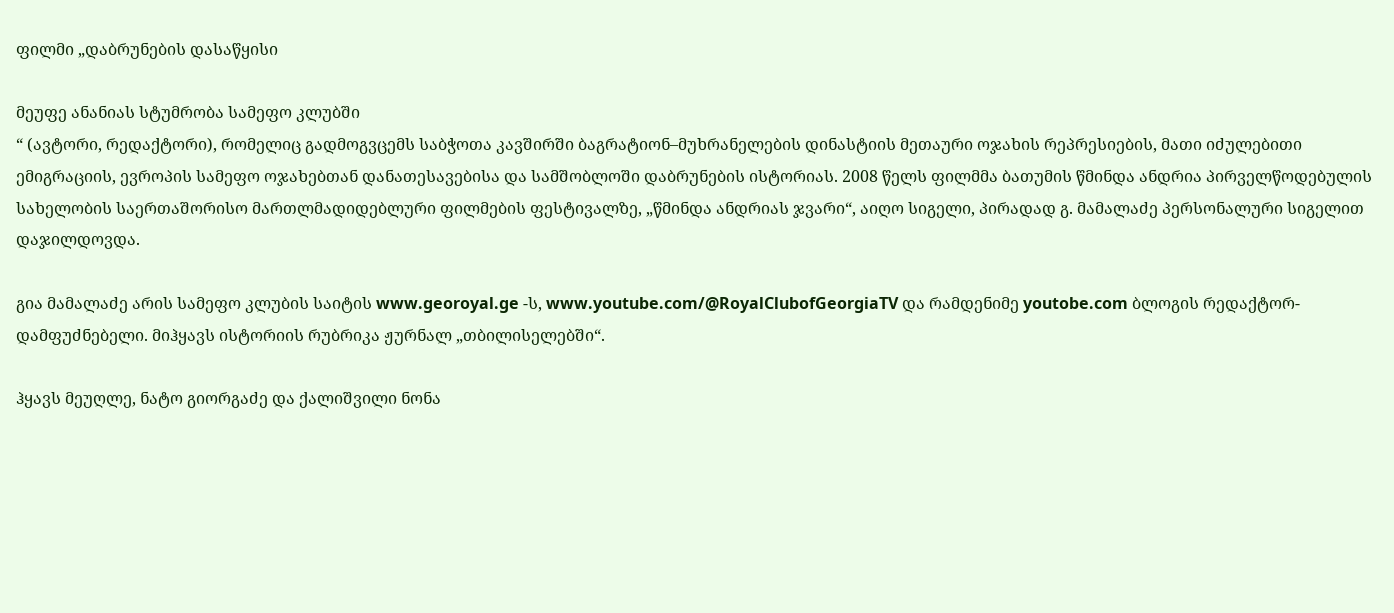ფილმი „დაბრუნების დასაწყისი

მეუფე ანანიას სტუმრობა სამეფო კლუბში
“ (ავტორი, რედაქტორი), რომელიც გადმოგვცემს საბჭოთა კავშირში ბაგრატიონ–მუხრანელების დინასტიის მეთაური ოჯახის რეპრესიების, მათი იძულებითი ემიგრაციის, ევროპის სამეფო ოჯახებთან დანათესავებისა და სამშობლოში დაბრუნების ისტორიას. 2008 წელს ფილმმა ბათუმის წმინდა ანდრია პირველწოდებულის სახელობის საერთაშორისო მართლმადიდებლური ფილმების ფესტივალზე, „წმინდა ანდრიას ჯვარი“, აიღო სიგელი, პირადად გ. მამალაძე პერსონალური სიგელით დაჯილდოვდა.

გია მამალაძე არის სამეფო კლუბის საიტის www.georoyal.ge -ს, www.youtube.com/@RoyalClubofGeorgiaTV და რამდენიმე youtobe.com ბლოგის რედაქტორ-დამფუძნებელი. მიჰყავს ისტორიის რუბრიკა ჟურნალ „თბილისელებში“.

ჰყავს მეუღლე, ნატო გიორგაძე და ქალიშვილი ნონა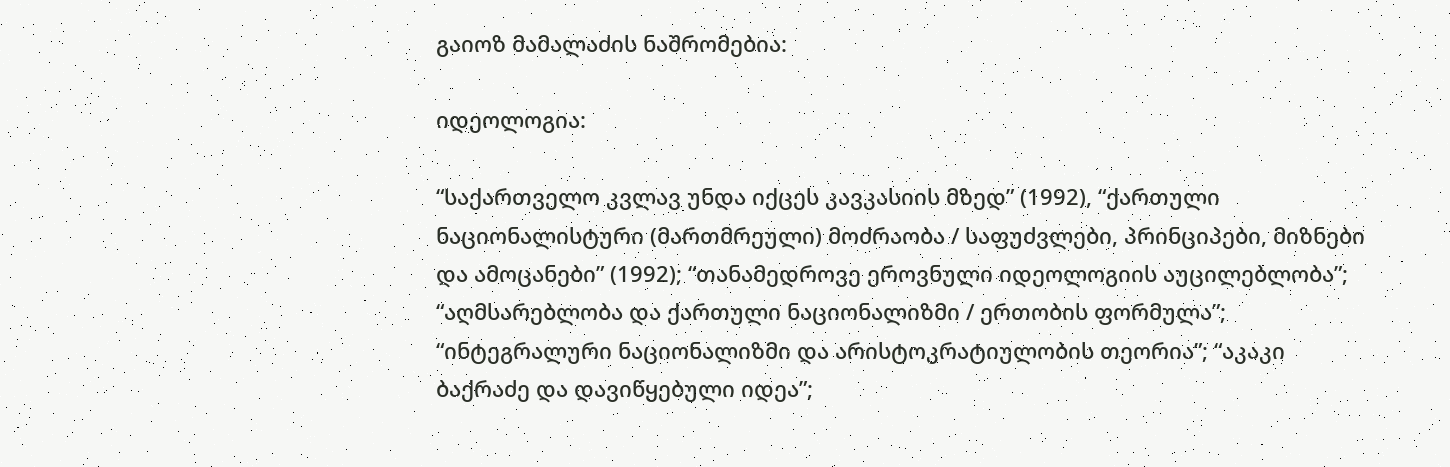გაიოზ მამალაძის ნაშრომებია:

იდეოლოგია:

“საქართველო კვლავ უნდა იქცეს კავკასიის მზედ” (1992), “ქართული ნაციონალისტური (მართმრეული) მოძრაობა / საფუძვლები, პრინციპები, მიზნები და ამოცანები” (1992); “თანამედროვე ეროვნული იდეოლოგიის აუცილებლობა”; “აღმსარებლობა და ქართული ნაციონალიზმი / ერთობის ფორმულა”; “ინტეგრალური ნაციონალიზმი და არისტოკრატიულობის თეორია”; “აკაკი ბაქრაძე და დავიწყებული იდეა”;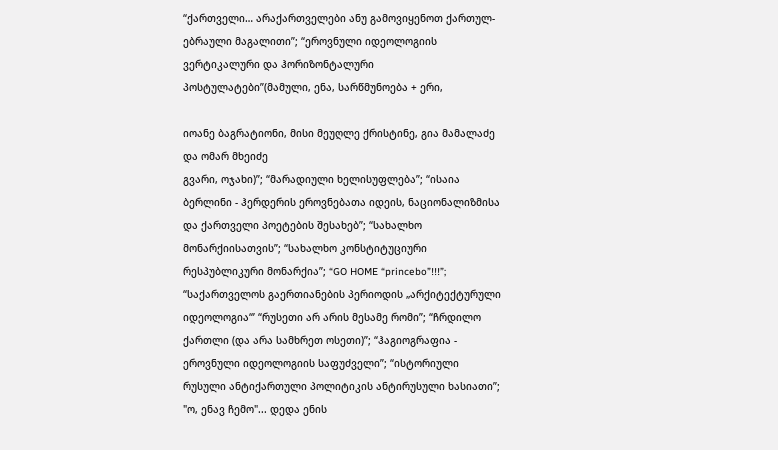“ქართველი… არაქართველები ანუ გამოვიყენოთ ქართულ-ებრაული მაგალითი”; “ეროვნული იდეოლოგიის ვერტიკალური და ჰორიზონტალური პოსტულატები”(მამული, ენა, სარწმუნოება + ერი,

იოანე ბაგრატიონი, მისი მეუღლე ქრისტინე, გია მამალაძე და ომარ მხეიძე
გვარი, ოჯახი)”; “მარადიული ხელისუფლება”; “ისაია ბერლინი - ჰერდერის ეროვნებათა იდეის, ნაციონალიზმისა და ქართველი პოეტების შესახებ”; “სახალხო მონარქიისათვის”; “სახალხო კონსტიტუციური რესპუბლიკური მონარქია”; “GO HOME “princebo”!!!”; “საქართველოს გაერთიანების პერიოდის „არქიტექტურული იდეოლოგია“’ “რუსეთი არ არის მესამე რომი”; “ჩრდილო ქართლი (და არა სამხრეთ ოსეთი)”; “ჰაგიოგრაფია - ეროვნული იდეოლოგიის საფუძველი”; “ისტორიული რუსული ანტიქართული პოლიტიკის ანტირუსული ხასიათი”; "ო, ენავ ჩემო"... დედა ენის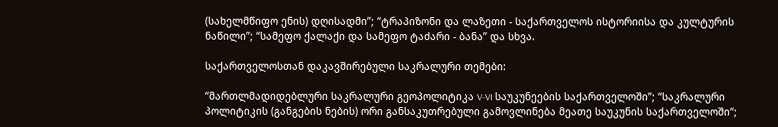(სახელმწიფო ენის) დღისადმი”; “ტრაპიზონი და ლაზეთი - საქართველოს ისტორიისა და კულტურის ნაწილი”; “სამეფო ქალაქი და სამეფო ტაძარი - ბანა” და სხვა.

საქართველოსთან დაკავშირებული საკრალური თემები:

“მართლმადიდებლური საკრალური გეოპოლიტიკა V-VI საუკუნეების საქართველოში”; “საკრალური პოლიტიკის (განგების ნების) ორი განსაკუთრებული გამოვლინება მეათე საუკუნის საქართველოში“;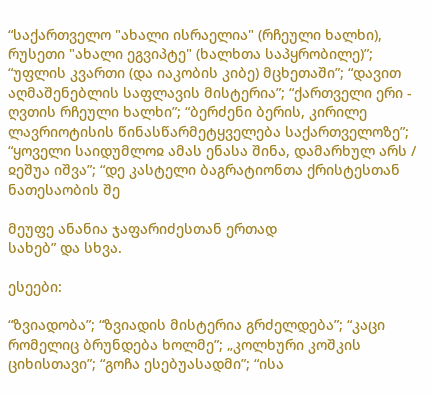“საქართველო "ახალი ისრაელია" (რჩეული ხალხი), რუსეთი "ახალი ეგვიპტე" (ხალხთა საპყრობილე)”; “უფლის კვართი (და იაკობის კიბე) მცხეთაში”; “დავით აღმაშენებლის საფლავის მისტერია”; “ქართველი ერი - ღვთის რჩეული ხალხი”; “ბერძენი ბერის, კირილე ლავრიოტისის წინასწარმეტყველება საქართველოზე”; “ყოველი საიდუმლოჲ ამას ენასა შინა, დამარხულ არს / ჲეშუა იშვა”; “დე კასტელი ბაგრატიონთა ქრისტესთან ნათესაობის შე

მეუფე ანანია ჯაფარიძესთან ერთად
სახებ” და სხვა.

ესეები:

“ზვიადობა”; “ზვიადის მისტერია გრძელდება”; “კაცი რომელიც ბრუნდება ხოლმე”; „კოლხური კოშკის ციხისთავი”; “გოჩა ესებუასადმი”; “ისა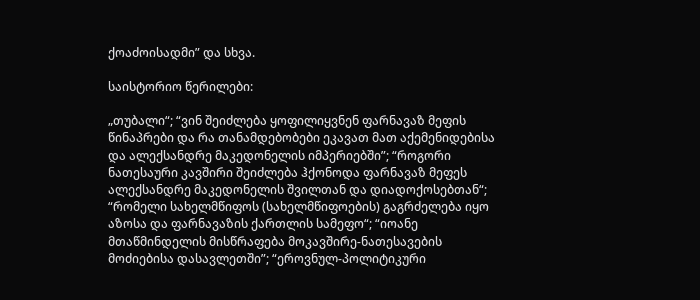ქოაძოისადმი” და სხვა.

საისტორიო წერილები:

„თუბალი“; “ვინ შეიძლება ყოფილიყვნენ ფარნავაზ მეფის წინაპრები და რა თანამდებობები ეკავათ მათ აქემენიდებისა და ალექსანდრე მაკედონელის იმპერიებში”; “როგორი ნათესაური კავშირი შეიძლება ჰქონოდა ფარნავაზ მეფეს ალექსანდრე მაკედონელის შვილთან და დიადოქოსებთან“; “რომელი სახელმწიფოს (სახელმწიფოების) გაგრძელება იყო აზოსა და ფარნავაზის ქართლის სამეფო“; “იოანე მთაწმინდელის მისწრაფება მოკავშირე-ნათესავების მოძიებისა დასავლეთში”; “ეროვნულ-პოლიტიკური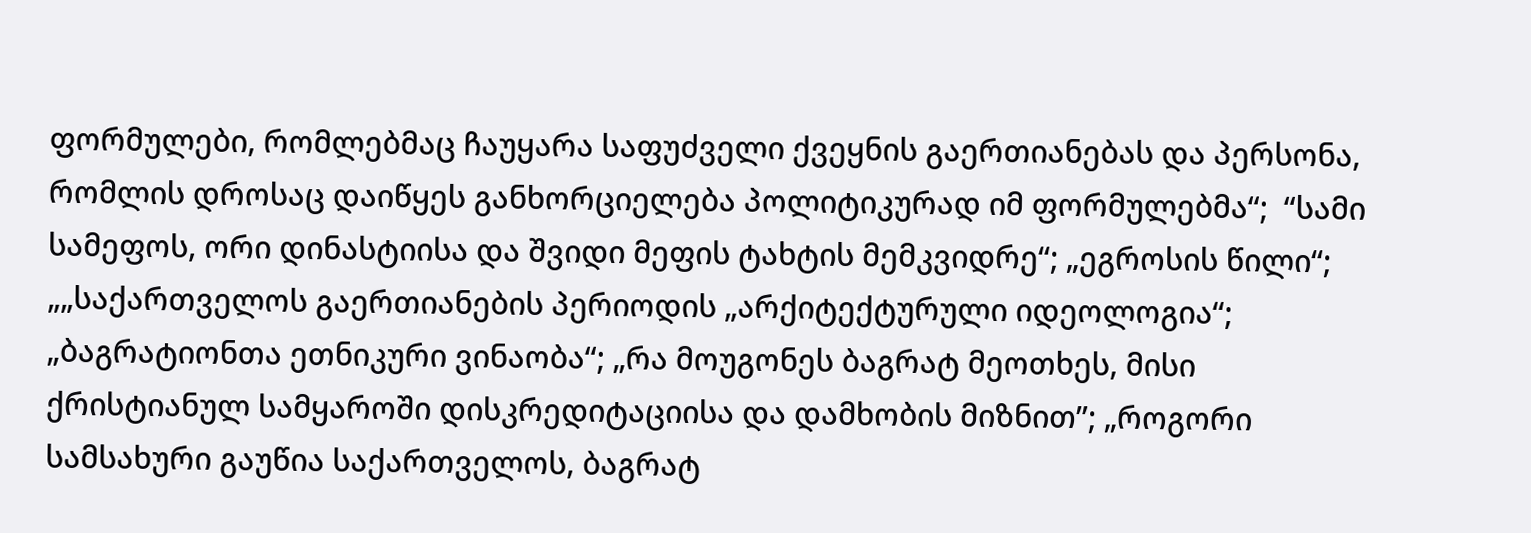ფორმულები, რომლებმაც ჩაუყარა საფუძველი ქვეყნის გაერთიანებას და პერსონა, რომლის დროსაც დაიწყეს განხორციელება პოლიტიკურად იმ ფორმულებმა“;  “სამი სამეფოს, ორი დინასტიისა და შვიდი მეფის ტახტის მემკვიდრე“; „ეგროსის წილი“; „„საქართველოს გაერთიანების პერიოდის „არქიტექტურული იდეოლოგია“; „ბაგრატიონთა ეთნიკური ვინაობა“; „რა მოუგონეს ბაგრატ მეოთხეს, მისი ქრისტიანულ სამყაროში დისკრედიტაციისა და დამხობის მიზნით”; „როგორი სამსახური გაუწია საქართველოს, ბაგრატ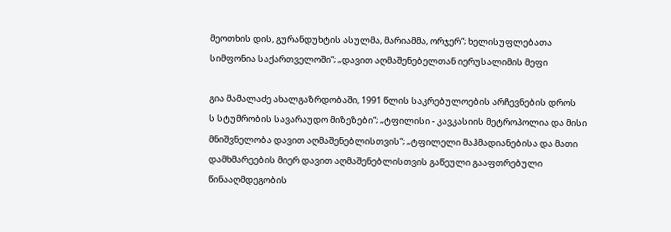მეოთხის დის, გურანდუხტის ასულმა, მარიამმა, ორჯერ“; ხელისუფლებათა სიმფონია საქართველოში“; „დავით აღმაშენებელთან იერუსალიმის მეფი

გია მამალაძე ახალგაზრდობაში, 1991 წლის საკრებულოების არჩევნების დროს
ს სტუმრობის სავარაუდო მიზეზები“; „ტფილისი - კავკასიის მეტროპოლია და მისი მნიშვნელობა დავით აღმაშენებლისთვის“; „ტფილელი მაჰმადიანებისა და მათი დამხმარეების მიერ დავით აღმაშენებლისთვის გაწეული გააფთრებული წინააღმდეგობის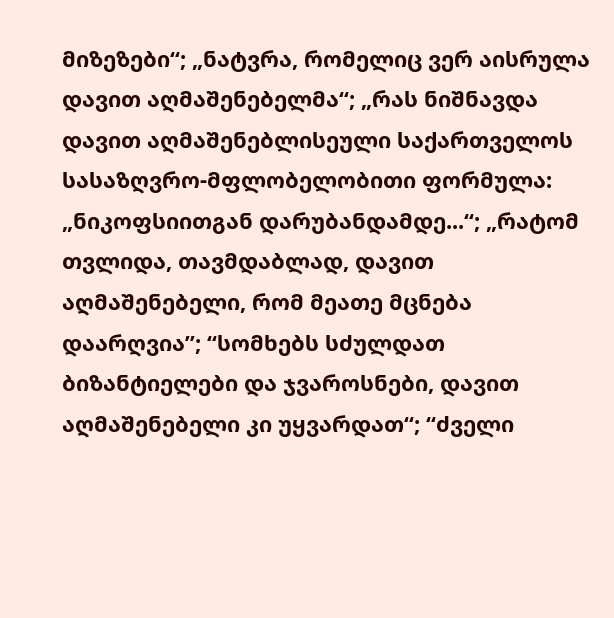მიზეზები“; „ნატვრა, რომელიც ვერ აისრულა დავით აღმაშენებელმა“; „რას ნიშნავდა დავით აღმაშენებლისეული საქართველოს სასაზღვრო-მფლობელობითი ფორმულა: „ნიკოფსიითგან დარუბანდამდე...“; „რატომ თვლიდა, თავმდაბლად, დავით აღმაშენებელი, რომ მეათე მცნება დაარღვია”; “სომხებს სძულდათ ბიზანტიელები და ჯვაროსნები, დავით აღმაშენებელი კი უყვარდათ“; “ძველი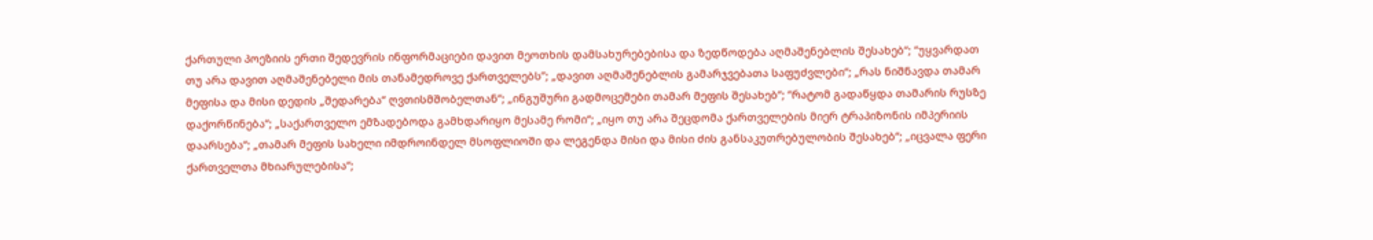ქართული პოეზიის ერთი შედევრის ინფორმაციები დავით მეოთხის დამსახურებებისა და ზედწოდება აღმაშენებლის შესახებ“; “უყვარდათ თუ არა დავით აღმაშენებელი მის თანამედროვე ქართველებს”; „დავით აღმაშენებლის გამარჯვებათა საფუძვლები“; „რას ნიშნავდა თამარ მეფისა და მისი დედის „შედარება“ ღვთისმშობელთან“; „ინგუშური გადმოცემები თამარ მეფის შესახებ“; “რატომ გადაწყდა თამარის რუსზე დაქორწინება“; „საქართველო ემზადებოდა გამხდარიყო მესამე რომი“; „იყო თუ არა შეცდომა ქართველების მიერ ტრაპიზონის იმპერიის დაარსება“; „თამარ მეფის სახელი იმდროინდელ მსოფლიოში და ლეგენდა მისი და მისი ძის განსაკუთრებულობის შესახებ“; „იცვალა ფერი ქართველთა მხიარულებისა“;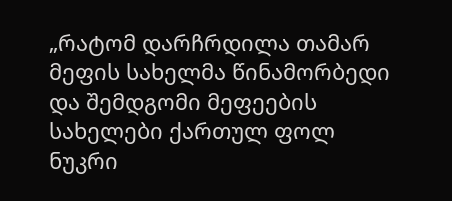„რატომ დარჩრდილა თამარ მეფის სახელმა წინამორბედი და შემდგომი მეფეების სახელები ქართულ ფოლ
ნუკრი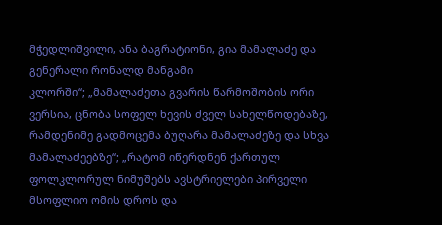მჭედლიშვილი, ანა ბაგრატიონი, გია მამალაძე და გენერალი რონალდ მანგამი
კლორში“; „მამალაძეთა გვარის წარმოშობის ორი ვერსია, ცნობა სოფელ ხევის ძველ სახელწოდებაზე, რამდენიმე გადმოცემა ბუღარა მამალაძეზე და სხვა მამალაძეებზე“; „რატომ იწერდნენ ქართულ ფოლკლორულ ნიმუშებს ავსტრიელები პირველი მსოფლიო ომის დროს და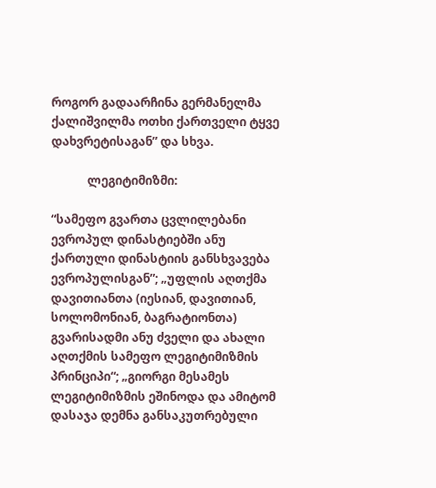როგორ გადაარჩინა გერმანელმა ქალიშვილმა ოთხი ქართველი ტყვე დახვრეტისაგან” და სხვა.

            ლეგიტიმიზმი:

“სამეფო გვართა ცვლილებანი ევროპულ დინასტიებში ანუ ქართული დინასტიის განსხვავება ევროპულისგან”; „უფლის აღთქმა დავითიანთა (იესიან, დავითიან, სოლომონიან, ბაგრატიონთა) გვარისადმი ანუ ძველი და ახალი აღთქმის სამეფო ლეგიტიმიზმის პრინციპი“; „გიორგი მესამეს ლეგიტიმიზმის ეშინოდა და ამიტომ დასაჯა დემნა განსაკუთრებული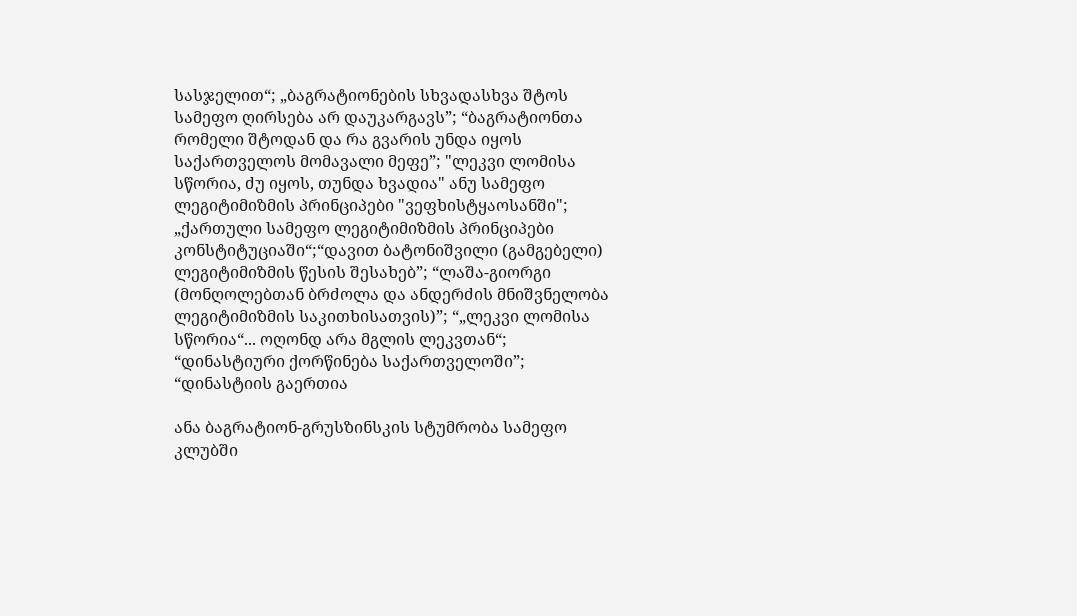სასჯელით“; „ბაგრატიონების სხვადასხვა შტოს სამეფო ღირსება არ დაუკარგავს”; “ბაგრატიონთა რომელი შტოდან და რა გვარის უნდა იყოს საქართველოს მომავალი მეფე”; "ლეკვი ლომისა სწორია, ძუ იყოს, თუნდა ხვადია" ანუ სამეფო ლეგიტიმიზმის პრინციპები "ვეფხისტყაოსანში"; „ქართული სამეფო ლეგიტიმიზმის პრინციპები კონსტიტუციაში“;“დავით ბატონიშვილი (გამგებელი) ლეგიტიმიზმის წესის შესახებ”; “ლაშა-გიორგი (მონღოლებთან ბრძოლა და ანდერძის მნიშვნელობა ლეგიტიმიზმის საკითხისათვის)”; “„ლეკვი ლომისა სწორია“... ოღონდ არა მგლის ლეკვთან“; “დინასტიური ქორწინება საქართველოში”; “დინასტიის გაერთია

ანა ბაგრატიონ-გრუსზინსკის სტუმრობა სამეფო კლუბში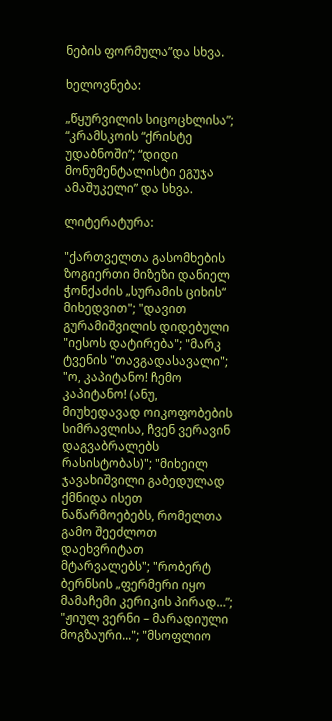ნების ფორმულა”და სხვა.

ხელოვნება:

„წყურვილის სიცოცხლისა”; “კრამსკოის “ქრისტე უდაბნოში”; “დიდი მონუმენტალისტი ეგუჯა ამაშუკელი” და სხვა.

ლიტერატურა:

"ქართველთა გასომხების ზოგიერთი მიზეზი დანიელ ჭონქაძის „სურამის ციხის“ მიხედვით"; "დავით გურამიშვილის დიდებული "იესოს დატირება"; "მარკ ტვენის "თავგადასავალი"; "ო, კაპიტანო! ჩემო კაპიტანო! (ანუ, მიუხედავად ოიკოფობების სიმრავლისა, ჩვენ ვერავინ დაგვაბრალებს რასისტობას)"; "მიხეილ ჯავახიშვილი გაბედულად ქმნიდა ისეთ ნაწარმოებებს, რომელთა გამო შეეძლოთ დაეხვრიტათ მტარვალებს"; "რობერტ ბერნსის „ფერმერი იყო მამაჩემი კერიკის პირად…”; "ჟიულ ვერნი – მარადიული მოგზაური..."; "მსოფლიო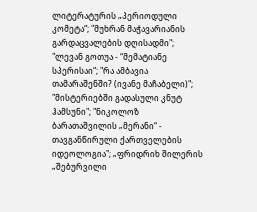ლიტერატურის „პერიოდული კომეტა“; "მუხრან მაჭავარიანის გარდაცვალების დღისადმი"; "ლევან გოთუა - “მემატიანე სპერისაი“; "რა ამბავია თამარაშენში? (ივანე მაჩაბელი)"; "მისტერიებში გადასული კნუტ ჰამსუნი"; "ნიკოლოზ ბარათაშვილის „მერანი“ - თავგანწირული ქართველების იდეოლოგია"; „ფრიდრიხ შილერის „შებურვილი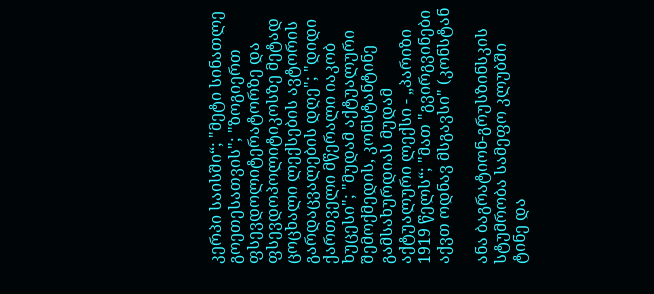კერპი საისში“; "მეტი სინათლე გოეთესათვის"; "ზოგიერთ ფსევდოლიტერატორზე და ფსევდოპოლიტიკოსზე მეტად ცოცხალი ლექსების ავტორის გარდაცვალების დღე"; "დიდი ქართველი მწერალი იაკობ ხუცესი"; "მუდამ აქტუალური შემოქმედის, კონსტანტინე გამსახურდიას მუდამ აქტუალური ლექსი - „პარიზი 1919 წელს“; "მათ "გვირგვინები აქვთ ოდნავ მსგავსი" (კონსტან

ანა ბაგრატიონ-გრუსზინსკის სტუმრობა სამეფო კლუბში
ტინე და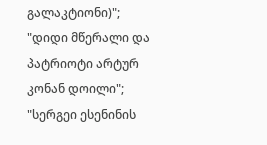გალაკტიონი)"; "დიდი მწერალი და პატრიოტი არტურ კონან დოილი"; "სერგეი ესენინის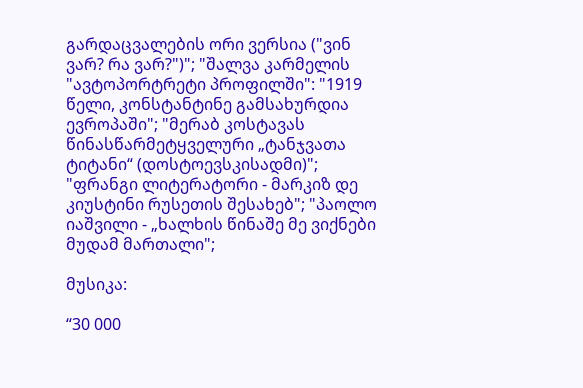გარდაცვალების ორი ვერსია ("ვინ ვარ? რა ვარ?")"; "შალვა კარმელის "ავტოპორტრეტი პროფილში": "1919 წელი, კონსტანტინე გამსახურდია ევროპაში"; "მერაბ კოსტავას წინასწარმეტყველური „ტანჯვათა ტიტანი“ (დოსტოევსკისადმი)"; "ფრანგი ლიტერატორი - მარკიზ დე კიუსტინი რუსეთის შესახებ"; "პაოლო იაშვილი - „ხალხის წინაშე მე ვიქნები მუდამ მართალი";

მუსიკა:

“30 000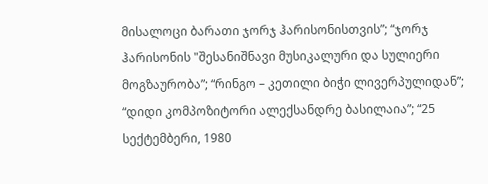მისალოცი ბარათი ჯორჯ ჰარისონისთვის”; “ჯორჯ ჰარისონის "შესანიშნავი მუსიკალური და სულიერი მოგზაურობა”; “რინგო – კეთილი ბიჭი ლივერპულიდან”; “დიდი კომპოზიტორი ალექსანდრე ბასილაია”; “25 სექტემბერი, 1980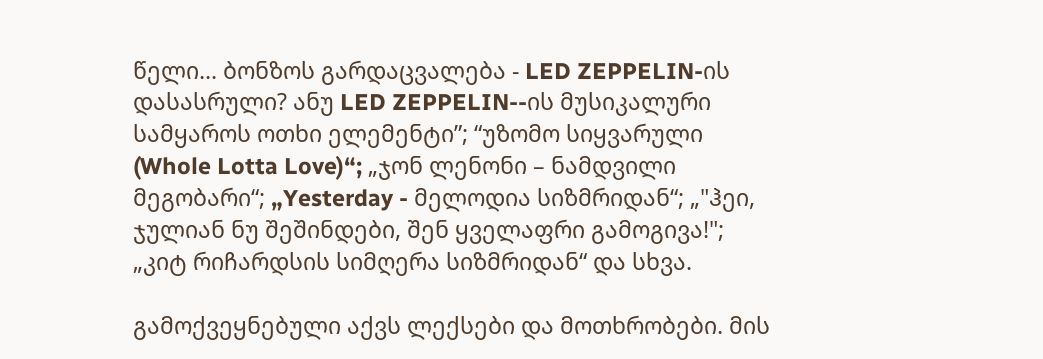წელი... ბონზოს გარდაცვალება - LED ZEPPELIN-ის დასასრული? ანუ LED ZEPPELIN--ის მუსიკალური სამყაროს ოთხი ელემენტი”; “უზომო სიყვარული (Whole Lotta Love)“; „ჯონ ლენონი – ნამდვილი მეგობარი“; „Yesterday - მელოდია სიზმრიდან“; „"ჰეი, ჯულიან ნუ შეშინდები, შენ ყველაფრი გამოგივა!"; „კიტ რიჩარდსის სიმღერა სიზმრიდან“ და სხვა.

გამოქვეყნებული აქვს ლექსები და მოთხრობები. მის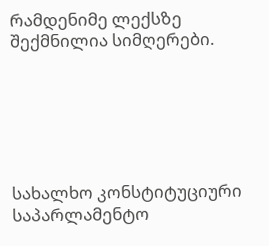რამდენიმე ლექსზე შექმნილია სიმღერები.






სახალხო კონსტიტუციური საპარლამენტო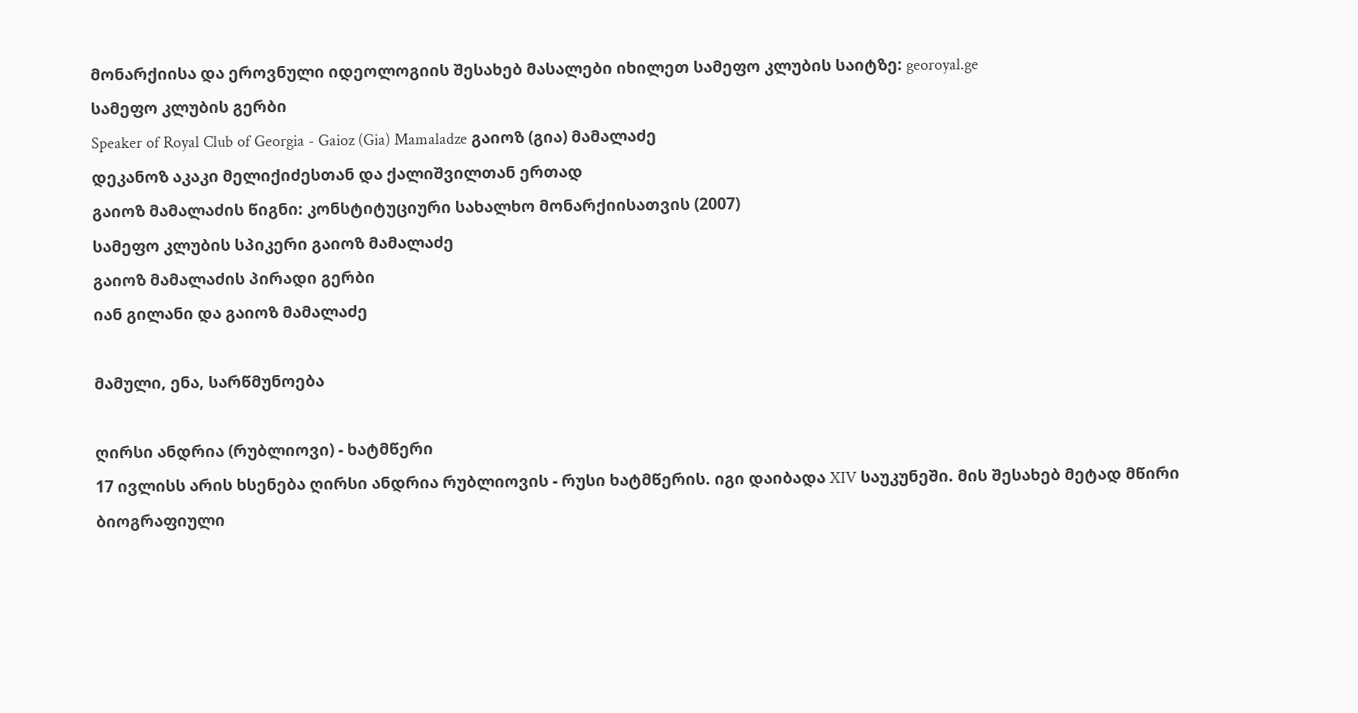მონარქიისა და ეროვნული იდეოლოგიის შესახებ მასალები იხილეთ სამეფო კლუბის საიტზე: georoyal.ge
სამეფო კლუბის გერბი
Speaker of Royal Club of Georgia - Gaioz (Gia) Mamaladze გაიოზ (გია) მამალაძე
დეკანოზ აკაკი მელიქიძესთან და ქალიშვილთან ერთად
გაიოზ მამალაძის წიგნი: კონსტიტუციური სახალხო მონარქიისათვის (2007)
სამეფო კლუბის სპიკერი გაიოზ მამალაძე
გაიოზ მამალაძის პირადი გერბი
იან გილანი და გაიოზ მამალაძე

მამული, ენა, სარწმუნოება

ღირსი ანდრია (რუბლიოვი) - ხატმწერი
17 ივლისს არის ხსენება ღირსი ანდრია რუბლიოვის - რუსი ხატმწერის. იგი დაიბადა XIV საუკუნეში. მის შესახებ მეტად მწირი ბიოგრაფიული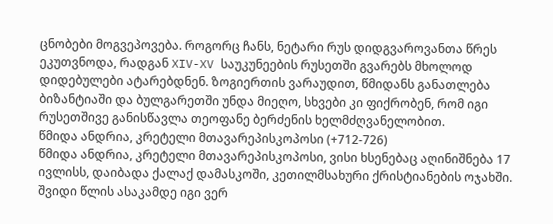ცნობები მოგვეპოვება. როგორც ჩანს, ნეტარი რუს დიდგვაროვანთა წრეს ეკუთვნოდა, რადგან XIV-XV საუკუნეების რუსეთში გვარებს მხოლოდ დიდებულები ატარებდნენ. ზოგიერთის ვარაუდით, წმიდანს განათლება ბიზანტიაში და ბულგარეთში უნდა მიეღო, სხვები კი ფიქრობენ, რომ იგი რუსეთშივე განისწავლა თეოფანე ბერძენის ხელმძღვანელობით.
წმიდა ანდრია, კრეტელი მთავარეპისკოპოსი (+712-726)
წმიდა ანდრია, კრეტელი მთავარეპისკოპოსი, ვისი ხსენებაც აღინიშნება 17 ივლისს, დაიბადა ქალაქ დამასკოში, კეთილმსახური ქრისტიანების ოჯახში. შვიდი წლის ასაკამდე იგი ვერ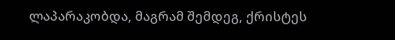ლაპარაკობდა, მაგრამ შემდეგ, ქრისტეს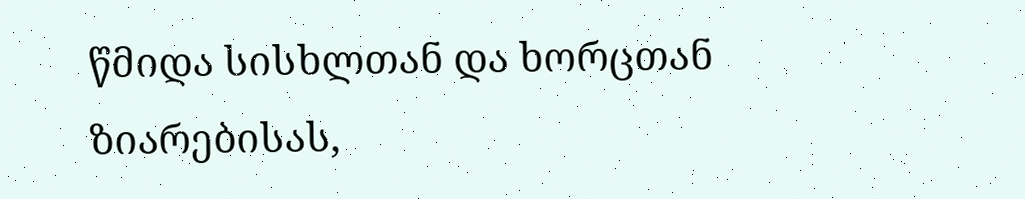წმიდა სისხლთან და ხორცთან ზიარებისას,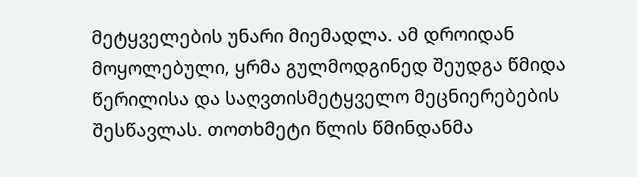მეტყველების უნარი მიემადლა. ამ დროიდან მოყოლებული, ყრმა გულმოდგინედ შეუდგა წმიდა წერილისა და საღვთისმეტყველო მეცნიერებების შესწავლას. თოთხმეტი წლის წმინდანმა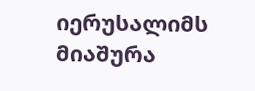იერუსალიმს მიაშურა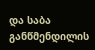და საბა განწმენდილის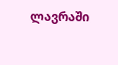ლავრაში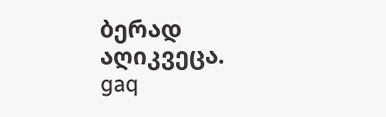ბერად აღიკვეცა.
gaq